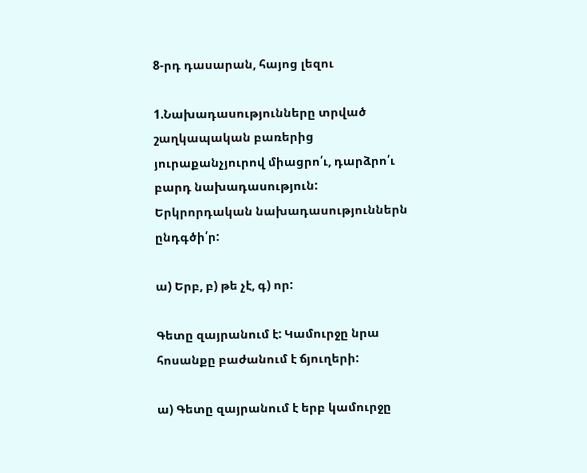8-րդ դասարան, հայոց լեզու

1.Նախադասությունները տրված շաղկապական բառերից յուրաքանչյուրով միացրո՛ւ, դարձրո՛ւ բարդ նախադասություն: Երկրորդական նախադասություններն ընդգծի՛ր:

ա) Երբ, բ) թե չէ, գ) որ:

Գետը զայրանում է: Կամուրջը նրա հոսանքը բաժանում է ճյուղերի:

ա) Գետը զայրանում է երբ կամուրջը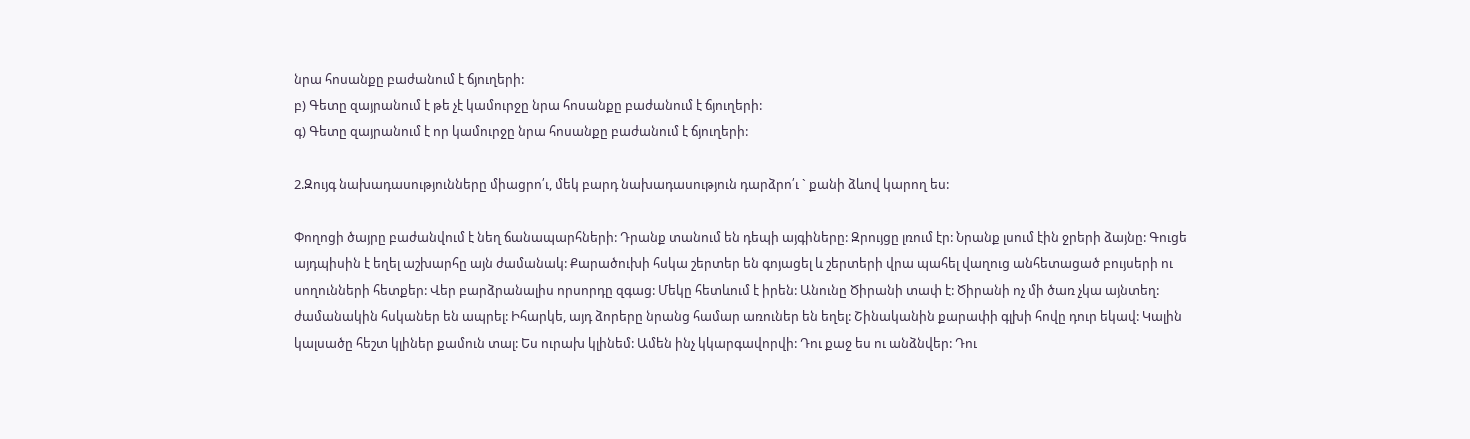նրա հոսանքը բաժանում է ճյուղերի:
բ) Գետը զայրանում է թե չէ կամուրջը նրա հոսանքը բաժանում է ճյուղերի:
գ) Գետը զայրանում է որ կամուրջը նրա հոսանքը բաժանում է ճյուղերի:

2.Զույգ նախադասությունները միացրո՛ւ, մեկ բարդ նախադասություն դարձրո՛ւ ` քանի ձևով կարող ես:

Փողոցի ծայրը բաժանվում է նեղ ճանապարհների: Դրանք տանում են դեպի այգիները: Զրույցը լռում էր: Նրանք լսում էին ջրերի ձայնը: Գուցե այդպիսին է եղել աշխարհը այն ժամանակ: Քարածուխի հսկա շերտեր են գոյացել և շերտերի վրա պահել վաղուց անհետացած բույսերի ու սողունների հետքեր: Վեր բարձրանալիս որսորդը զգաց: Մեկը հետևում է իրեն: Անունը Ծիրանի տափ է: Ծիրանի ոչ մի ծառ չկա այնտեղ: ժամանակին հսկաներ են ապրել: Իհարկե, այդ ձորերը նրանց համար առուներ են եղել: Շինականին քարափի գլխի հովը դուր եկավ: Կալին կալսածը հեշտ կլիներ քամուն տալ: Ես ուրախ կլինեմ: Ամեն ինչ կկարգավորվի: Դու քաջ ես ու անձնվեր: Դու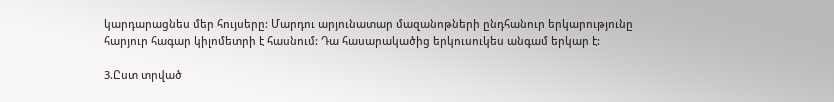կարդարացնես մեր հույսերը: Մարդու արյունատար մազանոթների ընդհանուր երկարությունը հարյուր հագար կիլոմետրի է հասնում: Դա հասարակածից երկուսուկես անգամ երկար է:

3.Ըստ տրված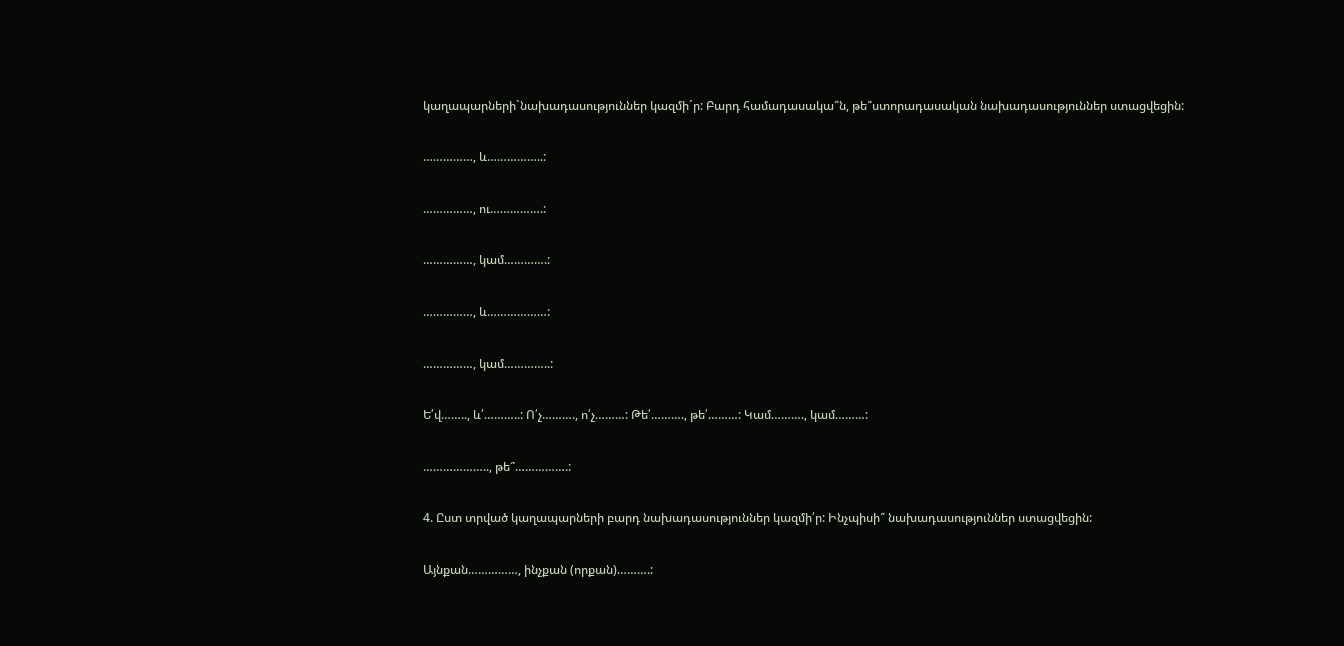կաղապարների`նախադասություններ կազմի´ր: Բարդ համադասակա՞ն, թե՞ստորադասական նախադասություններ ստացվեցին:

……………, և……………..:

……………, ու…………….:

……………, կամ………….:

……………, և………………:

……………, կամ…………..:

Ե՛վ…….., և՛………..: Ո՛չ………., ո՛չ………: Թե՛………., թե՛………: Կամ………., կամ………:

……………….., թե՞…………….:

4. Ըստ տրված կաղապարների բարդ նախադասություններ կազմի՛ր: Ինչպիսի՞ նախադասություններ ստացվեցին:

Այնքան……………, ինչքան (որքան)……….: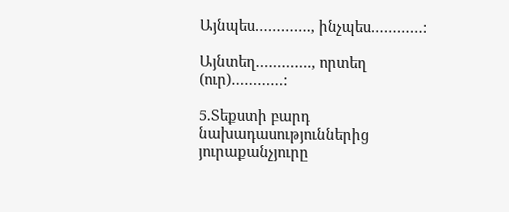Այնպես…………., ինչպես…………:

Այնտեղ…………., որտեղ (ուր)…………:

5.Տեքստի բարդ նախադասություններից յուրաքանչյուրը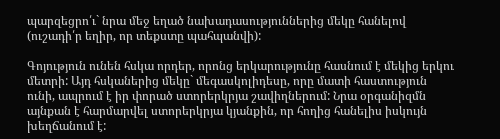պարզեցրո՛ւ` նրա մեջ եղած նախադասություններից մեկը հանելով (ուշադի՛ր եղիր, որ տեքստը պահպանվի):

Գոյություն ունեն հսկա որդեր, որոնց երկարությունը հասնում է մեկից երկու մետրի: Այդ հսկաներից մեկը` մեգասկոլիդեսը, որը մատի հաստություն ունի, ապրում է իր փորած ստորերկրյա շավիղներում: Նրա օրգանիզմն այնքան է հարմարվել ստորերկրյա կյանքին, որ հողից հանելիս իսկույն խեղճանում է: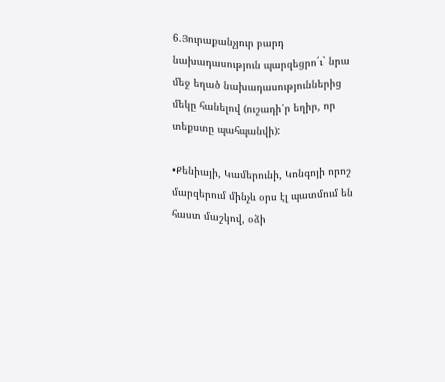6.Յուրաքանչյուր բարդ նախադասություն պարզեցրո´ւ` նրա մեջ եղած նախադասություններից մեկը հանելով (ուշադի՛ր եղիր, որ տեքստը պահպանվի):

•Քենիայի, Կամերունի, Կոնգոյի որոշ մարզերում մինչև օրս էլ պատմում են հաստ մաշկով, օձի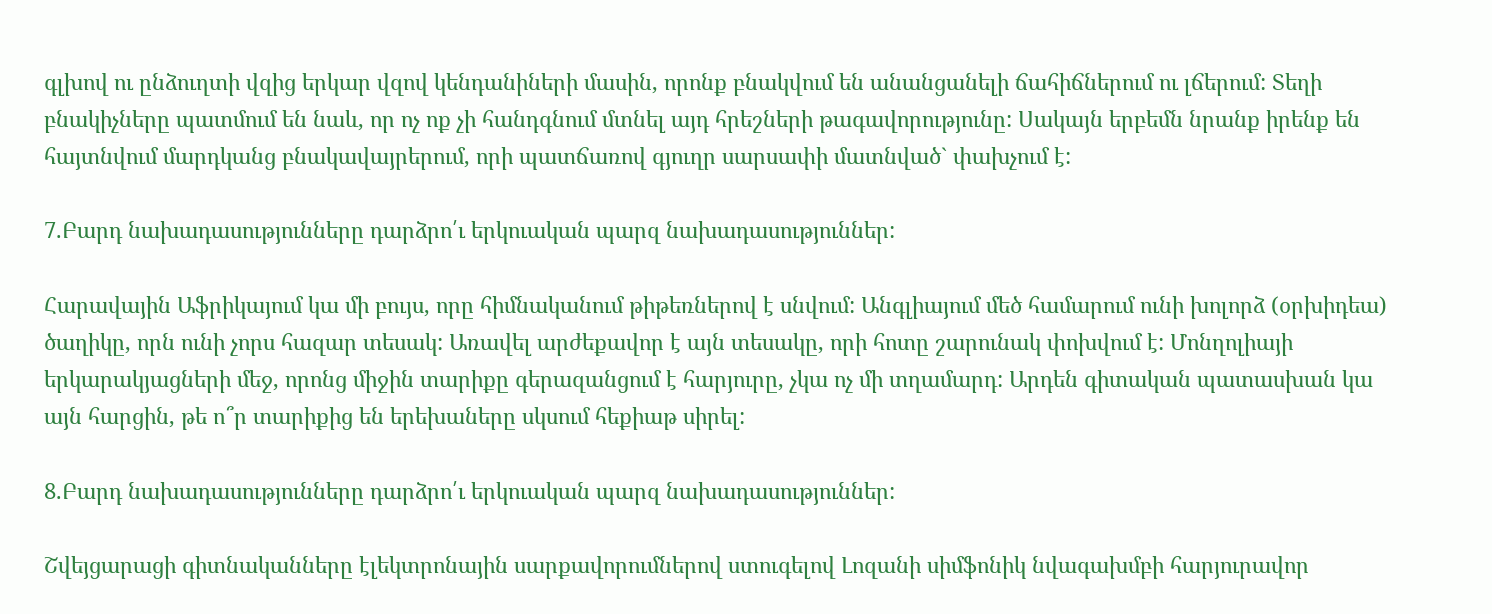գլխով ու ընձուղտի վզից երկար վզով կենդանիների մասին, որոնք բնակվում են անանցանելի ճահիճներում ու լճերում: Տեղի բնակիչները պատմում են նաև, որ ոչ ոք չի հանդգնում մտնել այդ հրեշների թագավորությունը: Սակայն երբեմն նրանք իրենք են հայտնվում մարդկանց բնակավայրերում, որի պատճառով գյուղր սարսափի մատնված` փախչում է:

7.Բարդ նախադասությունները դարձրո՛ւ երկուական պարզ նախադասություններ:

Հարավային Աֆրիկայում կա մի բույս, որը հիմնականում թիթեռներով է սնվում: Անգլիայում մեծ համարում ունի խոլորձ (օրխիդեա) ծաղիկը, որն ունի չորս հազար տեսակ: Առավել արժեքավոր է այն տեսակը, որի հոտը շարունակ փոխվում է: Մոնղոլիայի երկարակյացների մեջ, որոնց միջին տարիքը գերազանցում է հարյուրը, չկա ոչ մի տղամարդ: Արդեն գիտական պատասխան կա այն հարցին, թե ո՞ր տարիքից են երեխաները սկսում հեքիաթ սիրել:

8.Բարդ նախադասությունները դարձրո՛ւ երկուական պարզ նախադասություններ:

Շվեյցարացի գիտնականները էլեկտրոնային սարքավորումներով ստուգելով Լոզանի սիմֆոնիկ նվագախմբի հարյուրավոր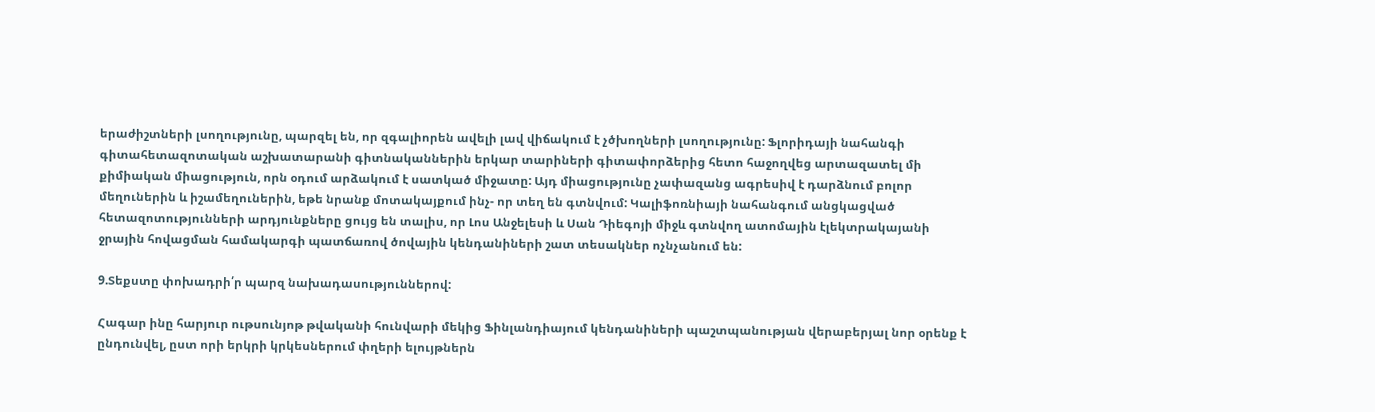երաժիշտների լսողությունը, պարզել են, որ զգալիորեն ավելի լավ վիճակում է չծխողների լսողությունը: Ֆլորիդայի նահանգի գիտահետազոտական աշխատարանի գիտնականներին երկար տարիների գիտափորձերից հետո հաջողվեց արտազատել մի քիմիական միացություն, որն օդում արձակում է սատկած միջատը: Այդ միացությունը չափազանց ագրեսիվ է դարձնում բոլոր մեղուներին և իշամեղուներին, եթե նրանք մոտակայքում ինչ- որ տեղ են գտնվում: Կալիֆոռնիայի նահանգում անցկացված հետազոտությունների արդյունքները ցույց են տալիս, որ Լոս Անջելեսի և Սան Դիեգոյի միջև գտնվող ատոմային էլեկտրակայանի ջրային հովացման համակարգի պատճառով ծովային կենդանիների շատ տեսակներ ոչնչանում են:

9.Տեքստը փոխադրի՛ր պարզ նախադասություններով:

Հագար ինը հարյուր ութսունյոթ թվականի հունվարի մեկից Ֆինլանդիայում կենդանիների պաշտպանության վերաբերյալ նոր օրենք է ընդունվել, ըստ որի երկրի կրկեսներում փղերի ելույթներն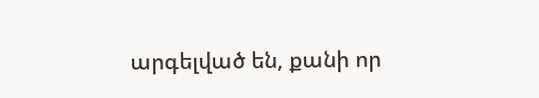արգելված են, քանի որ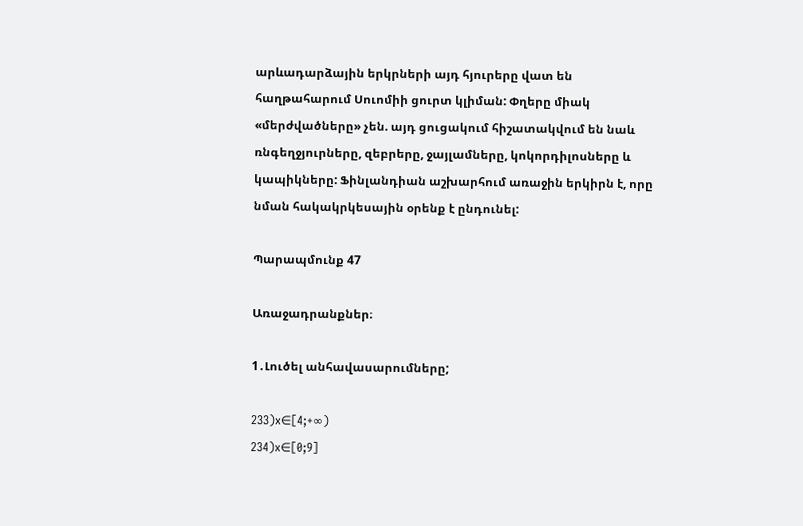արևադարձային երկրների այդ հյուրերը վատ են հաղթահարում Սուոմիի ցուրտ կլիման: Փղերը միակ «մերժվածները» չեն. այդ ցուցակում հիշատակվում են նաև ռնգեղջյուրները, զեբրերը, ջայլամները, կոկորդիլոսները և կապիկները: Ֆինլանդիան աշխարհում առաջին երկիրն է, որը նման հակակրկեսային օրենք է ընդունել:

Պարապմունք 47

Առաջադրանքներ։

1․Լուծել անհավասարումները;

233)x∈[4;+∞)
234)x∈[0;9]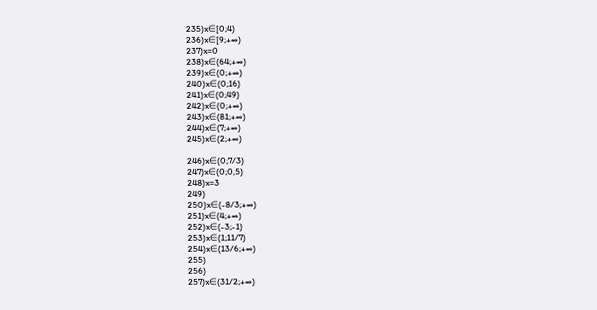235)x∈[0;4)
236)x∈[9;+∞)
237)x=0
238)x∈(64;+∞)
239)x∈(0;+∞)
240)x∈(0;16)
241)x∈(0;49)
242)x∈(0;+∞)
243)x∈(81;+∞)
244)x∈(7;+∞)
245)x∈(2;+∞)

246)x∈(0;7/3)
247)x∈(0;0,5)
248)x=3
249)
250)x∈(-8/3;+∞)
251)x∈(4;+∞)
252)x∈(-3;-1)
253)x∈(1;11/7)
254)x∈(13/6;+∞)
255)
256)
257)x∈(31/2;+∞)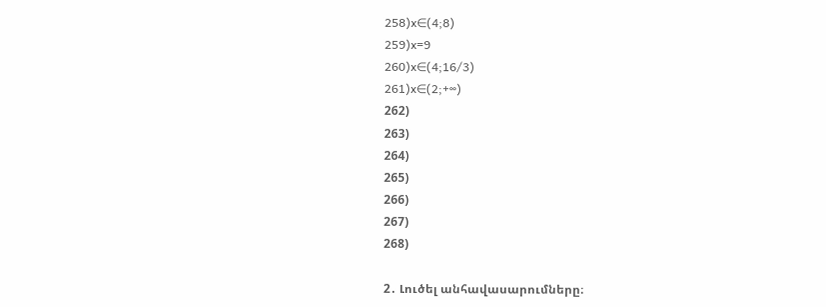258)x∈(4;8)
259)x=9
260)x∈(4;16/3)
261)x∈(2;+∞)
262)
263)
264)
265)
266)
267)
268)

2․ Լուծել անհավասարումները։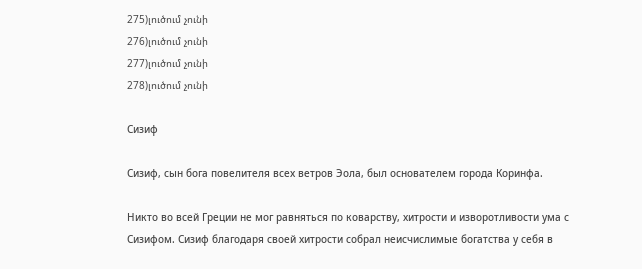275)լուծում չունի
276)լուծում չունի
277)լուծում չունի
278)լուծում չունի

Сизиф

Сизиф, сын бога повелителя всех ветров Эола, был основателем города Коринфа.

Никто во всей Греции не мог равняться по коварству, хитрости и изворотливости ума с Сизифом. Сизиф благодаря своей хитрости собрал неисчислимые богатства у себя в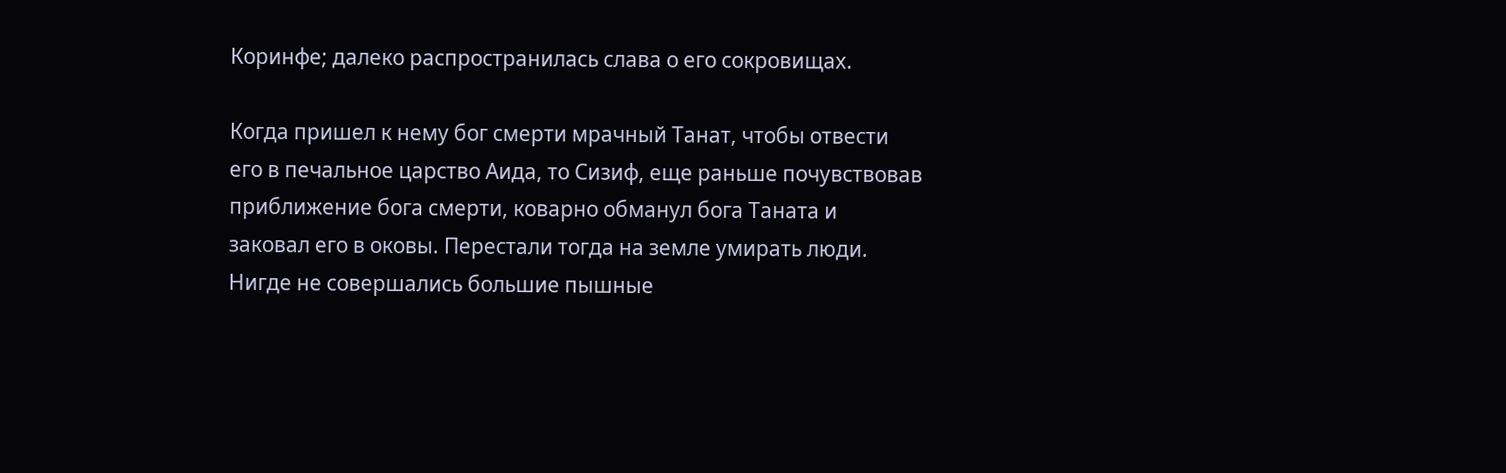Коринфе; далеко распространилась слава о его сокровищах.

Когда пришел к нему бог смерти мрачный Танат, чтобы отвести его в печальное царство Аида, то Сизиф, еще раньше почувствовав приближение бога смерти, коварно обманул бога Таната и заковал его в оковы. Перестали тогда на земле умирать люди. Нигде не совершались большие пышные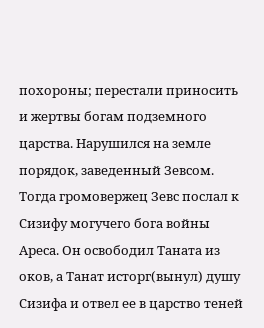похороны; перестали приносить и жертвы богам подземного царства. Нарушился на земле порядок, заведенный Зевсом. Тогда громовержец Зевс послал к Сизифу могучего бога войны Ареса. Он освободил Таната из оков, а Танат исторг(вынул) душу Сизифа и отвел ее в царство теней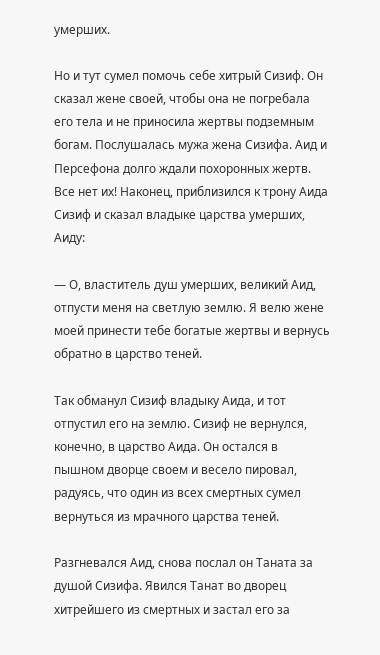умерших.

Но и тут сумел помочь себе хитрый Сизиф. Он сказал жене своей, чтобы она не погребала его тела и не приносила жертвы подземным богам. Послушалась мужа жена Сизифа. Аид и Персефона долго ждали похоронных жертв. Все нет их! Наконец, приблизился к трону Аида Сизиф и сказал владыке царства умерших, Аиду:

— О, властитель душ умерших, великий Аид, отпусти меня на светлую землю. Я велю жене моей принести тебе богатые жертвы и вернусь обратно в царство теней.

Так обманул Сизиф владыку Аида, и тот отпустил его на землю. Сизиф не вернулся, конечно, в царство Аида. Он остался в пышном дворце своем и весело пировал, радуясь, что один из всех смертных сумел вернуться из мрачного царства теней.

Разгневался Аид, снова послал он Таната за душой Сизифа. Явился Танат во дворец хитрейшего из смертных и застал его за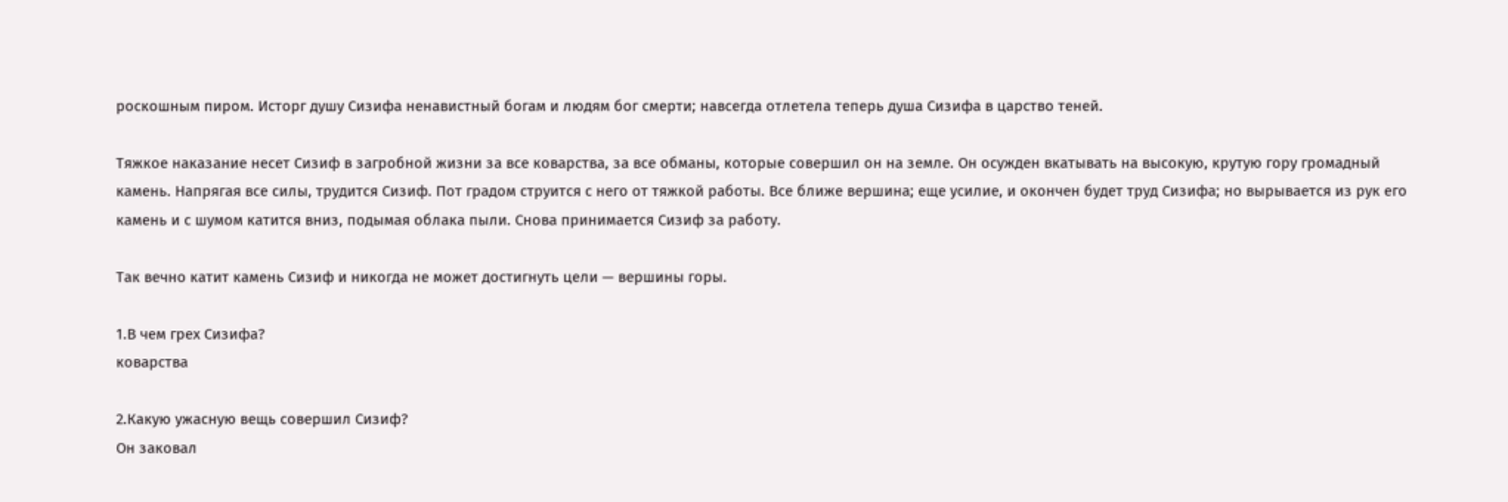роскошным пиром. Исторг душу Сизифа ненавистный богам и людям бог смерти; навсегда отлетела теперь душа Сизифа в царство теней.

Тяжкое наказание несет Сизиф в загробной жизни за все коварства, за все обманы, которые совершил он на земле. Он осужден вкатывать на высокую, крутую гору громадный камень. Напрягая все силы, трудится Сизиф. Пот градом струится с него от тяжкой работы. Все ближе вершина; еще усилие, и окончен будет труд Сизифа; но вырывается из рук его камень и с шумом катится вниз, подымая облака пыли. Снова принимается Сизиф за работу.

Так вечно катит камень Сизиф и никогда не может достигнуть цели — вершины горы.

1.В чем грех Сизифа?
коварства

2.Какую ужасную вещь совершил Сизиф?
Он заковал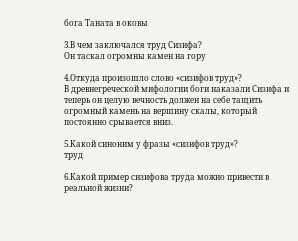бога Таната в оковы

3.В чем заключался труд Сизифа?
Он таскал огромны камен на гору

4.Откуда произошло слово «сизифов труд»?
В древнегреческой мифологии боги наказали Сизифа и теперь он целую вечность должен на себе тащить огромный камень на вершину скалы, который постоянно срывается вниз.

5.Какой синоним у фразы «сизифов труд»?
труд

6.Какой пример сизифова труда можно привести в реальной жизни?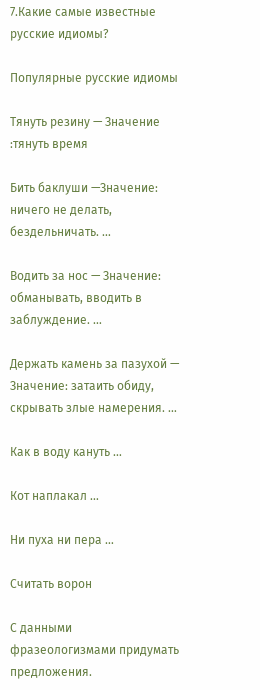7.Какие самые известные русские идиомы?

Популярные русские идиомы

Тянуть резину — Значение :тянуть время

Бить баклуши —Значение: ничего не делать, бездельничать. …

Водить за нос — Значение: обманывать, вводить в заблуждение. …

Держать камень за пазухой — Значение: затаить обиду, скрывать злые намерения. …

Как в воду кануть …

Кот наплакал …

Ни пуха ни пера …

Считать ворон

С данными фразеологизмами придумать предложения.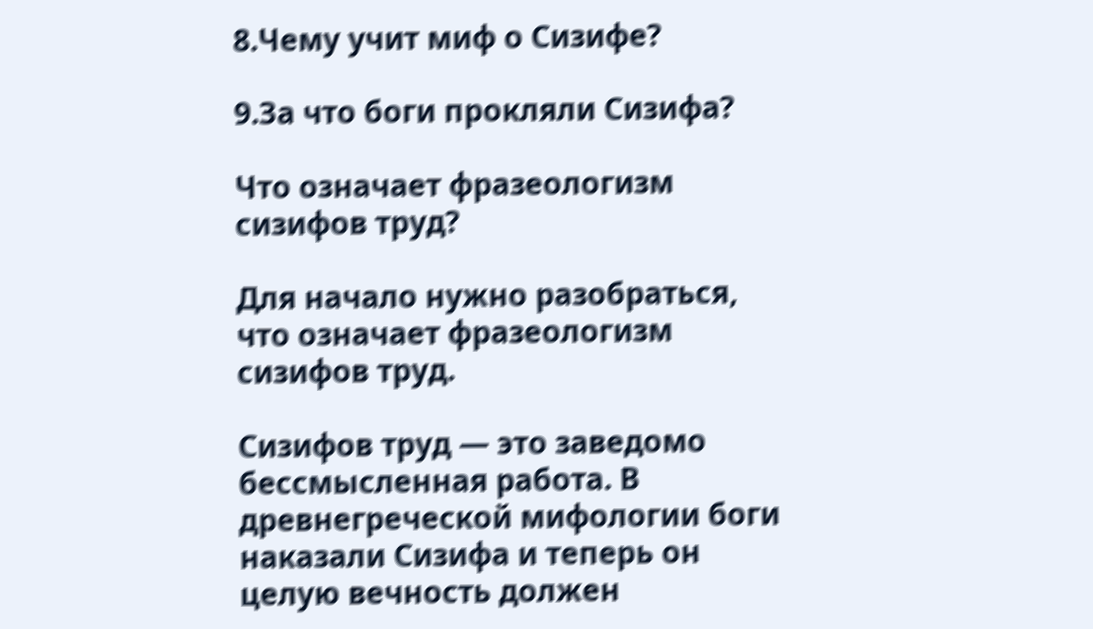8.Чему учит миф о Сизифе?

9.За что боги прокляли Сизифа?

Что означает фразеологизм сизифов труд?

Для начало нужно разобраться, что означает фразеологизм сизифов труд.

Сизифов труд — это заведомо бессмысленная работа. В древнегреческой мифологии боги наказали Сизифа и теперь он целую вечность должен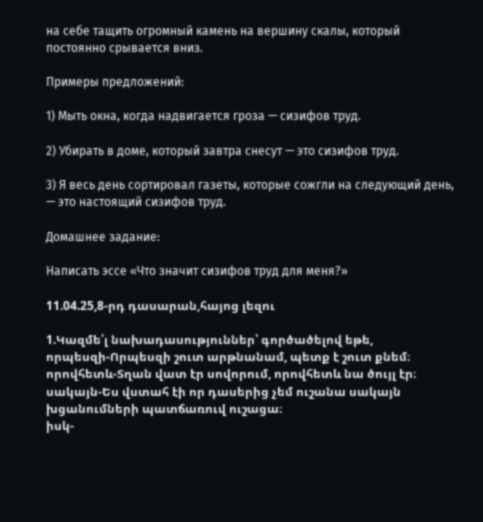на себе тащить огромный камень на вершину скалы, который постоянно срывается вниз.

Примеры предложений:

1) Мыть окна, когда надвигается гроза — сизифов труд.

2) Убирать в доме, который завтра снесут — это сизифов труд.

3) Я весь день сортировал газеты, которые сожгли на следующий день, — это настоящий сизифов труд.

Домашнее задание:

Написать эссе «Что значит сизифов труд для меня?»

11.04.25,8-րդ դասարան,հայոց լեզու

1.Կազմե՛լ նախադասություններ՝ գործածելով եթե,
որպեսզի-Որպեսզի շուտ արթնանամ, պետք է շուտ քնեմ։
որովհետև-Տղան վատ էր սովորում, որովհետև նա ծույլ էր։
սակայն-Ես վստահ էի որ դասերից չեմ ուշանա սակայն խցանումների պատճառուվ ուշացա։
իսկ-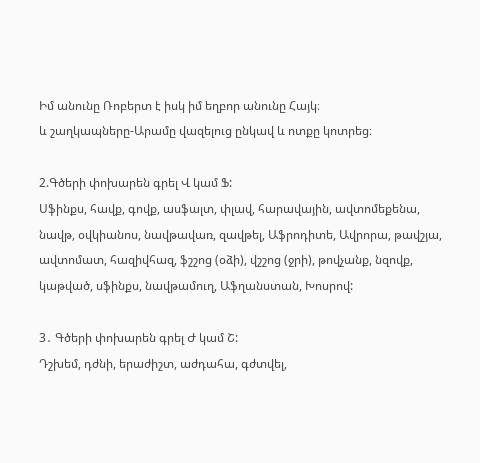Իմ անունը Ռոբերտ է իսկ իմ եղբոր անունը Հայկ։
և շաղկապները-Արամը վազելուց ընկավ և ոտքը կոտրեց։

2.Գծերի փոխարեն գրել Վ կամ Ֆ:
Սֆինքս, հավք, գովք, ասֆալտ, փլավ, հարավային, ավտոմեքենա, նավթ, օվկիանոս, նավթավառ, զավթել, Աֆրոդիտե, Ավրորա, թավշյա, ավտոմատ, հազիվհազ, ֆշշոց (օձի), վշշոց (ջրի), թովչանք, նզովք, կաթված, սֆինքս, նավթամուղ, Աֆղանստան, Խոսրով:

3․ Գծերի փոխարեն գրել Ժ կամ Շ:
Դշխեմ, դժնի, երաժիշտ, աժդահա, գժտվել,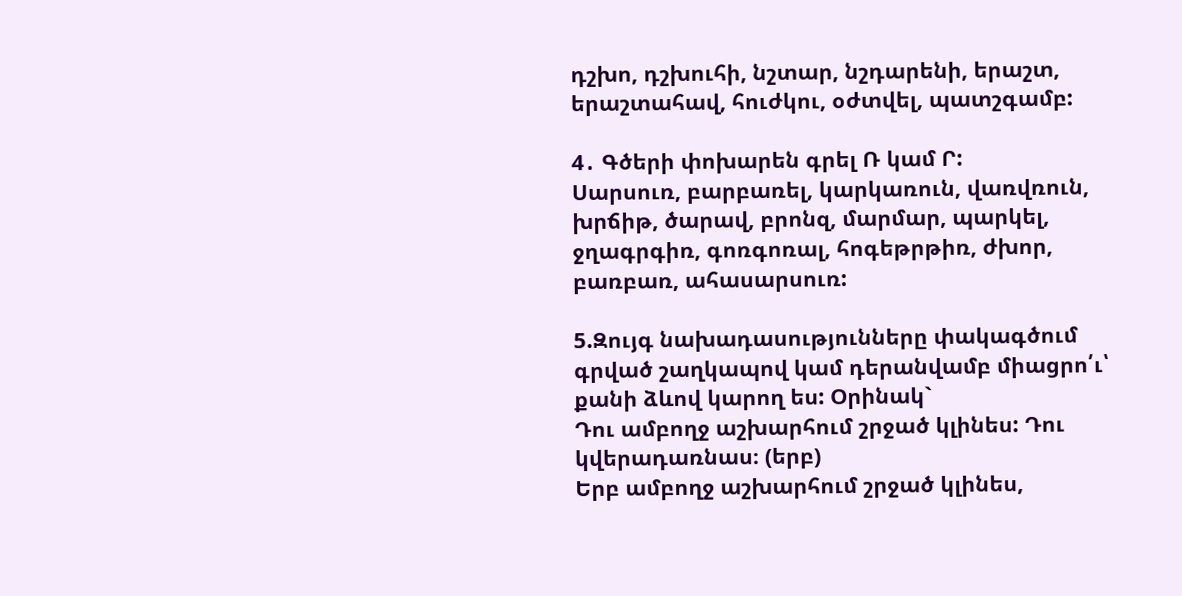դշխո, դշխուհի, նշտար, նշդարենի, երաշտ, երաշտահավ, հուժկու, օժտվել, պատշգամբ:

4․ Գծերի փոխարեն գրել Ռ կամ Ր:
Սարսուռ, բարբառել, կարկառուն, վառվռուն, խրճիթ, ծարավ, բրոնզ, մարմար, պարկել, ջղագրգիռ, գոռգոռալ, հոգեթրթիռ, ժխոր, բառբառ, ահասարսուռ:

5.Զույգ նախադասությունները փակագծում գրված շաղկապով կամ դերանվամբ միացրո՛ւ՝ քանի ձևով կարող ես: Օրինակ`
Դու ամբողջ աշխարհում շրջած կլինես: Դու կվերադառնաս։ (երբ)
Երբ ամբողջ աշխարհում շրջած կլինես,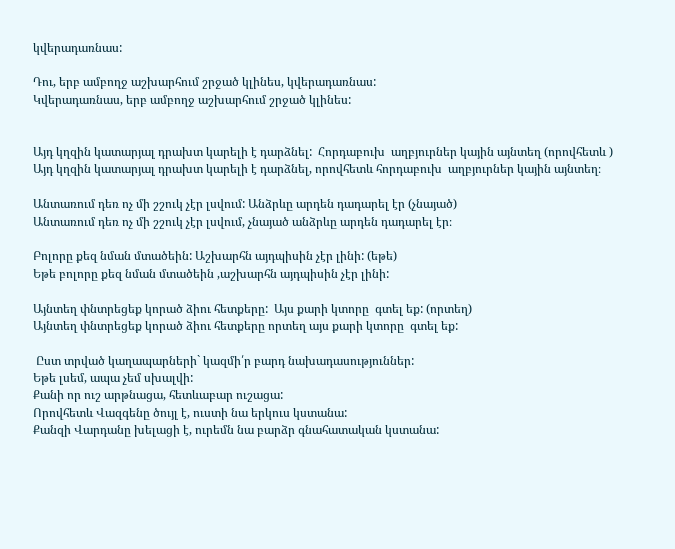կվերադառնաս:

Դու, երբ ամբողջ աշխարհում շրջած կլինես, կվերադառնաս:
Կվերադառնաս, երբ ամբողջ աշխարհում շրջած կլինես:


Այդ կղզին կատարյալ դրախտ կարելի է դարձնել:  Հորդաբուխ  աղբյուրներ կային այնտեղ (որովհետև )
Այդ կղզին կատարյալ դրախտ կարելի է դարձնել, որովհետև հորդաբուխ  աղբյուրներ կային այնտեղ։

Անտառում դեռ ոչ մի շշուկ չէր լսվում: Անձրևը արդեն դադարել էր (չնայած)
Անտառում դեռ ոչ մի շշուկ չէր լսվում, չնայած անձրևը արդեն դադարել էր։

Բոլորը քեզ նման մտածեին: Աշխարհն այդպիսին չէր լինի: (եթե)
Եթե բոլորը քեզ նման մտածեին ,աշխարհն այդպիսին չէր լինի:

Այնտեղ փնտրեցեք կորած ձիու հետքերը:  Այս քարի կտորը  գտել եք: (որտեղ)
Այնտեղ փնտրեցեք կորած ձիու հետքերը որտեղ այս քարի կտորը  գտել եք:

 Ըստ տրված կաղապարների` կազմի՛ր բարդ նախադասություններ:
Եթե լսեմ, ապա չեմ սխալվի:
Քանի որ ուշ արթնացա, հետևաբար ուշացա:
Որովհետև Վազգենը ծույլ է, ուստի նա երկուս կստանա:
Քանզի Վարդանը խելացի է, ուրեմն նա բարձր գնահատական կստանա: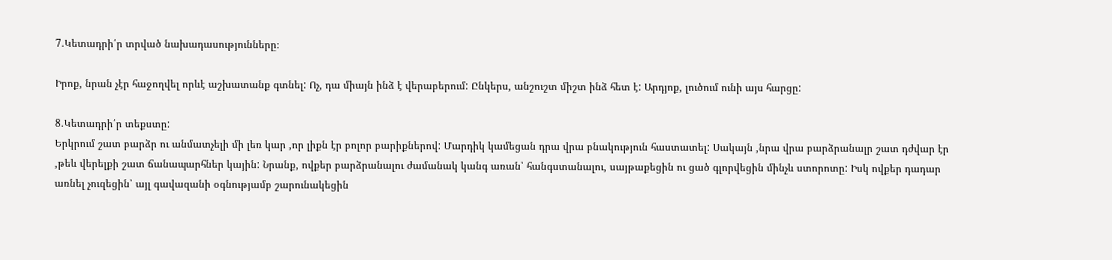7.Կետադրի՛ր տրված նախադասությունները։

Իրոք, նրան չէր հաջողվել որևէ աշխատանք գտնել: Ոչ, դա միայն ինձ է վերաբերում: Ընկերս, անշուշտ միշտ ինձ հետ է: Արդյոք, լուծում ունի այս հարցը:

8.Կետադրի՛ր տեքստը:
Երկրում շատ բարձր ու անմատչելի մի լեռ կար ,որ լիքն էր բոլոր բարիքներով: Մարդիկ կամեցան դրա վրա բնակություն հաստատել: Սակայն ,նրա վրա բարձրանալր շատ դժվար էր ,թեև վերելքի շատ ճանապարհներ կային: Նրանք, ովքեր բարձրանալու ժամանակ կանգ առան՝ հանգստանալու, սայթաքեցին ու ցած գլորվեցին մինչև ստորոտը: Իսկ ովքեր դադար առնել չուզեցին՝ այլ գավազանի օգնությամբ շարունակեցին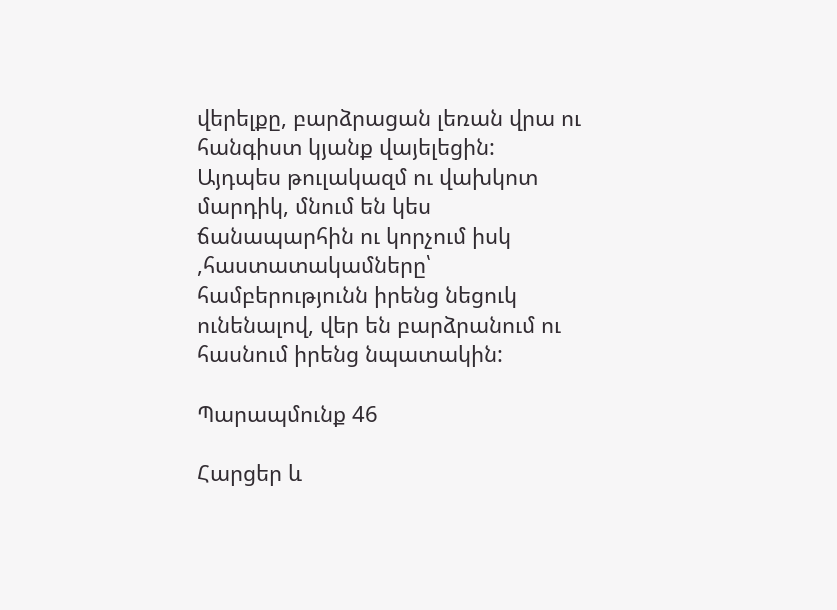վերելքը, բարձրացան լեռան վրա ու հանգիստ կյանք վայելեցին:
Այդպես թուլակազմ ու վախկոտ մարդիկ, մնում են կես ճանապարհին ու կորչում իսկ ,հաստատակամները՝ համբերությունն իրենց նեցուկ ունենալով, վեր են բարձրանում ու հասնում իրենց նպատակին:

Պարապմունք 46

Հարցեր և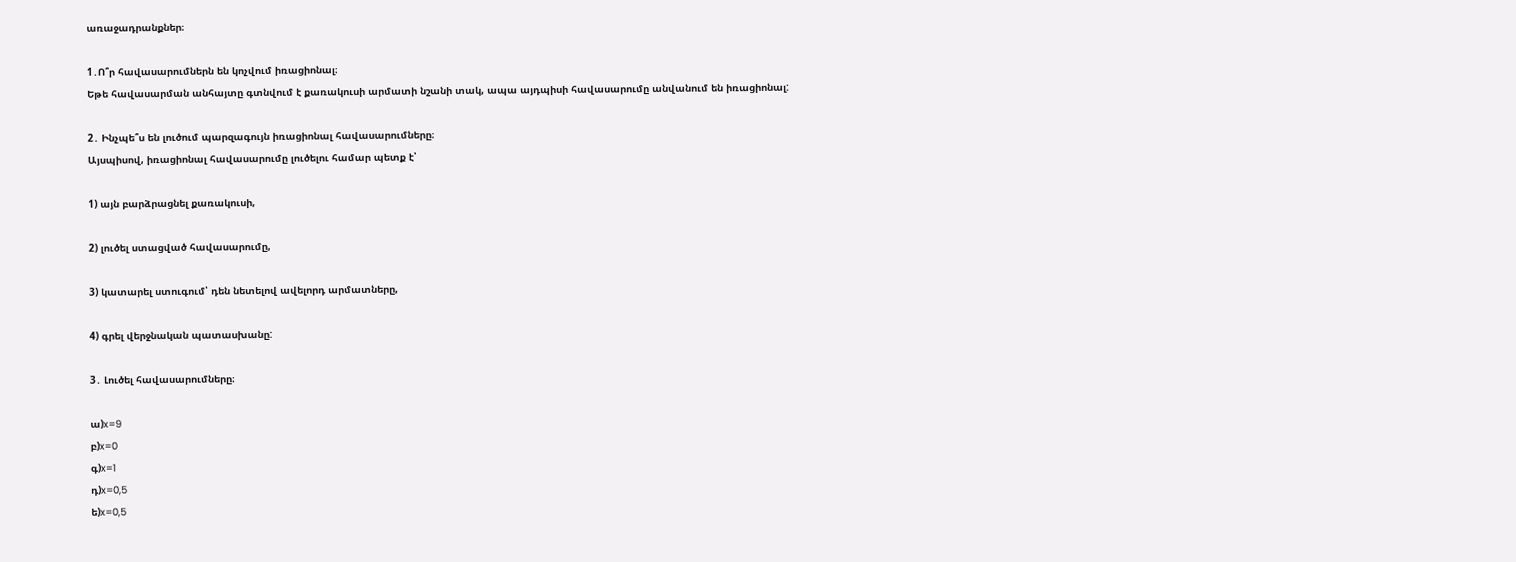առաջադրանքներ։

1․Ո՞ր հավասարումներն են կոչվում իռացիոնալ։
Եթե հավասարման անհայտը գտնվում է քառակուսի արմատի նշանի տակ, ապա այդպիսի հավասարումը անվանում են իռացիոնալ:

2․ Ինչպե՞ս են լուծում պարզագույն իռացիոնալ հավասարումները։
Այսպիսով, իռացիոնալ հավասարումը լուծելու համար պետք է՝

1) այն բարձրացնել քառակուսի,

2) լուծել ստացված հավասարումը,

3) կատարել ստուգում՝ դեն նետելով ավելորդ արմատները,

4) գրել վերջնական պատասխանը:

3․ Լուծել հավասարումները։

ա)x=9
բ)x=0
գ)x=1
դ)x=0,5
ե)x=0,5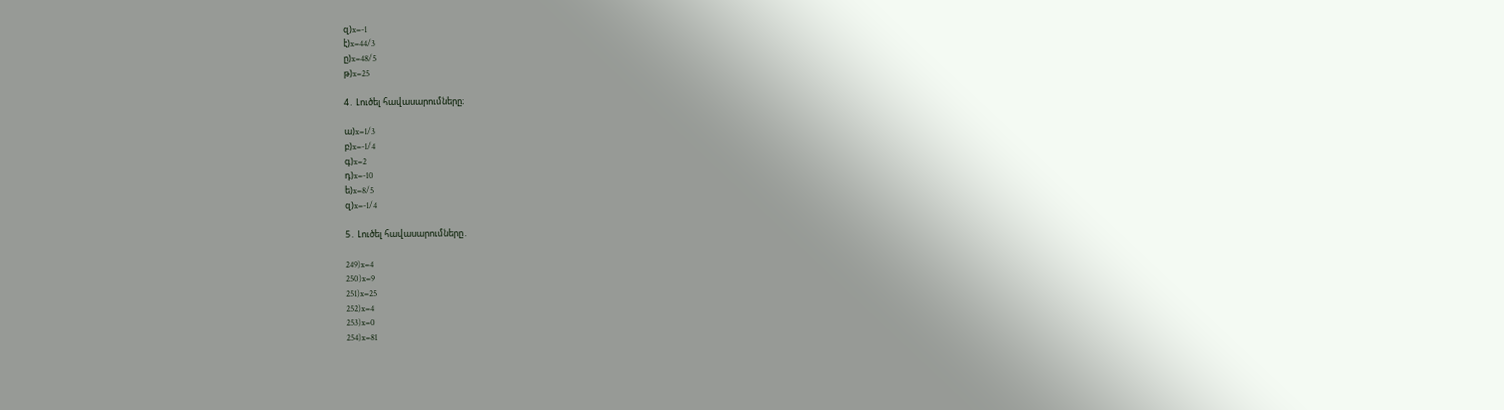զ)x=-1
է)x=44/3
ը)x=48/5
թ)x=25

4․ Լուծել հավասարումները։

ա)x=1/3
բ)x=-1/4
գ)x=2
դ)x=-10
ե)x=8/5
զ)x=-1/4

5․ Լուծել հավասարումները․

249)x=4
250)x=9
251)x=25
252)x=4
253)x=0
254)x=81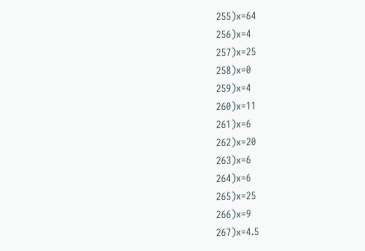255)x=64
256)x=4
257)x=25
258)x=0
259)x=4
260)x=11
261)x=6
262)x=20
263)x=6
264)x=6
265)x=25
266)x=9
267)x=4.5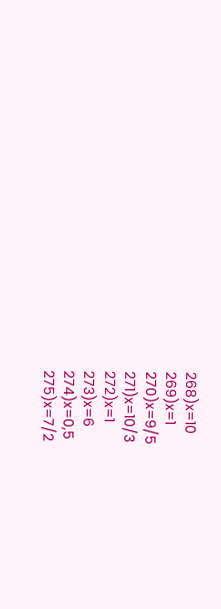268)x=10
269)x=1
270)x=9/5
271)x=10/3
272)x=1
273)x=6
274)x=0,5
275)x=7/2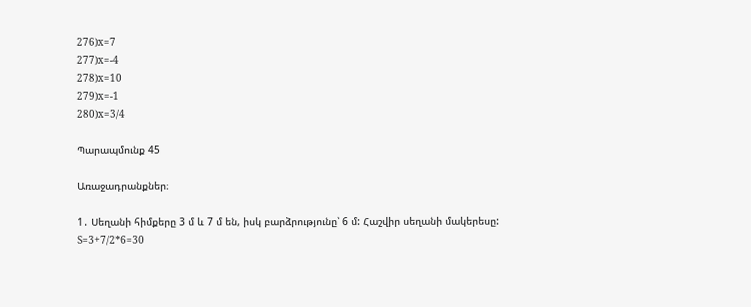276)x=7
277)x=-4
278)x=10
279)x=-1
280)x=3/4

Պարապմունք 45

Առաջադրանքներ։

1․ Սեղանի հիմքերը 3 մ և 7 մ են, իսկ բարձրությունը՝ 6 մ: Հաշվիր սեղանի մակերեսը:
S=3+7/2*6=30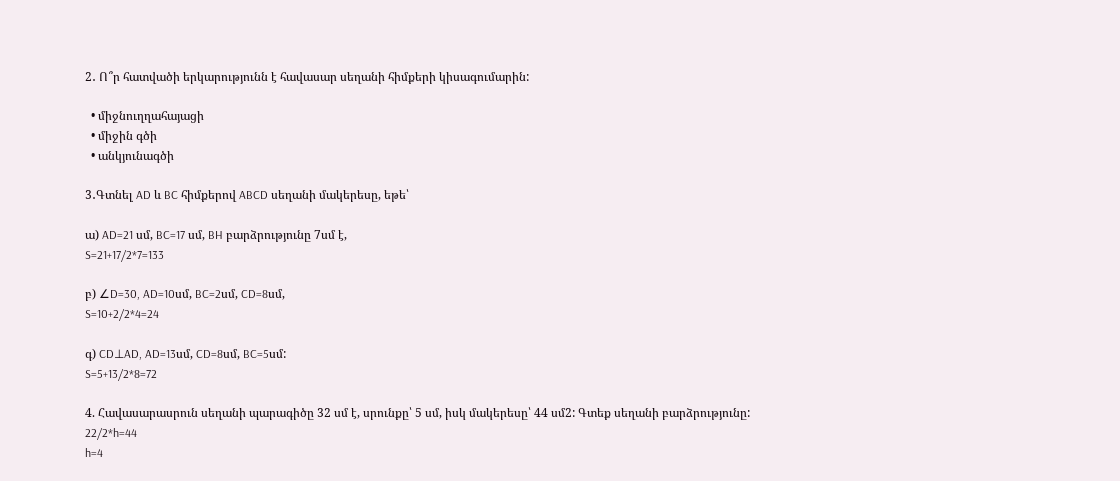2․ Ո՞ր հատվածի երկարությունն է հավասար սեղանի հիմքերի կիսագումարին:

  • միջնուղղահայացի
  • միջին գծի
  • անկյունագծի

3․Գտնել AD և BC հիմքերով ABCD սեղանի մակերեսը, եթե՝

ա) AD=21 սմ, BC=17 սմ, BH բարձրությունը 7սմ է,
S=21+17/2*7=133

բ) ∠D=30, AD=10սմ, BC=2սմ, CD=8սմ,
S=10+2/2*4=24

գ) CD⊥AD, AD=13սմ, CD=8սմ, BC=5սմ:
S=5+13/2*8=72

4. Հավասարասրուն սեղանի պարագիծը 32 սմ է, սրունքը՝ 5 սմ, իսկ մակերեսը՝ 44 սմ2: Գտեք սեղանի բարձրությունը:
22/2*h=44
h=4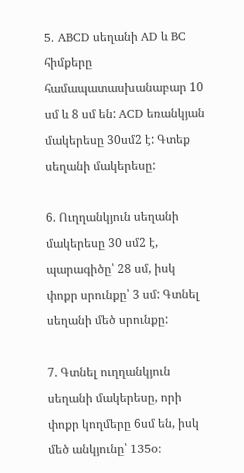5․ ABCD սեղանի AD և BC հիմքերը համապատասխանաբար 10 սմ և 8 սմ են: ACD եռանկյան մակերեսը 30սմ2 է: Գտեք սեղանի մակերեսը:

6. Ուղղանկյուն սեղանի մակերեսը 30 սմ2 է, պարագիծը՝ 28 սմ, իսկ փոքր սրունքը՝ 3 սմ: Գտնել սեղանի մեծ սրունքը:

7. Գտնել ուղղանկյուն սեղանի մակերեսը, որի փոքր կողմերը 6սմ են, իսկ մեծ անկյունը՝ 135o: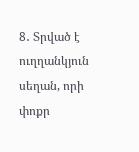8․ Տրված է ուղղանկյուն սեղան, որի փոքր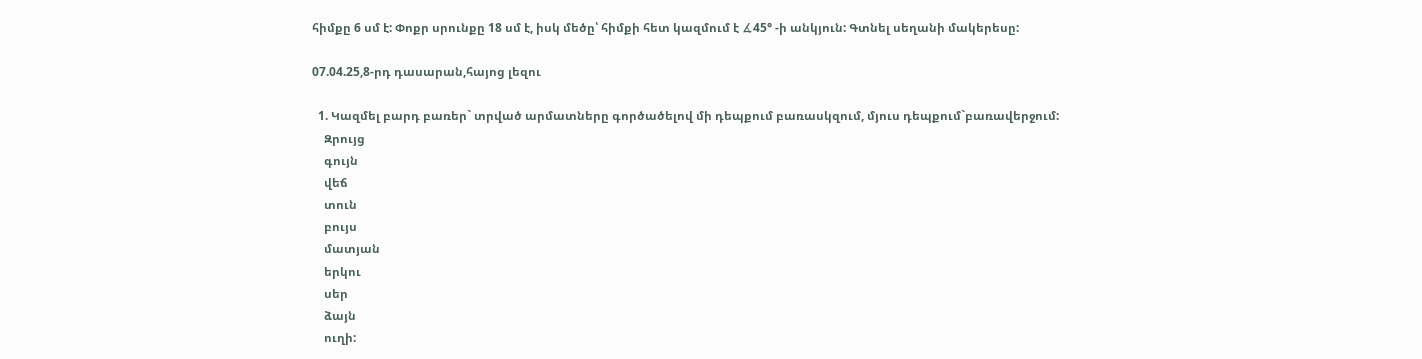հիմքը 6 սմ է: Փոքր սրունքը 18 սմ է, իսկ մեծը՝ հիմքի հետ կազմում է ∡45° -ի անկյուն: Գտնել սեղանի մակերեսը:

07.04.25,8-րդ դասարան,հայոց լեզու

  1. Կազմել բարդ բառեր` տրված արմատները գործածելով մի դեպքում բառասկզում, մյուս դեպքում`բառավերջում:
    Զրույց
    գույն
    վեճ
    տուն
    բույս
    մատյան
    երկու
    սեր
    ձայն
    ուղի: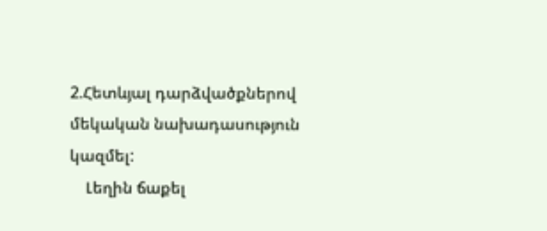2.Հետևյալ դարձվածքներով մեկական նախադասություն կազմել:
    Լեղին ճաքել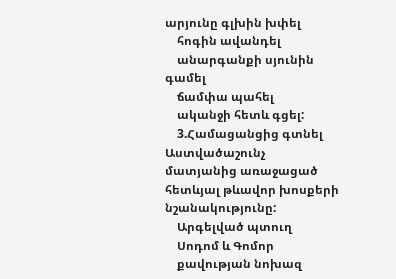արյունը գլխին խփել
    հոգին ավանդել
    անարգանքի սյունին գամել
    ճամփա պահել
    ականջի հետև գցել:
    3.Համացանցից գտնել Աստվածաշունչ մատյանից առաջացած հետևյալ թևավոր խոսքերի նշանակությունը:
    Արգելված պտուղ
    Սոդոմ և Գոմոր
    քավության նոխազ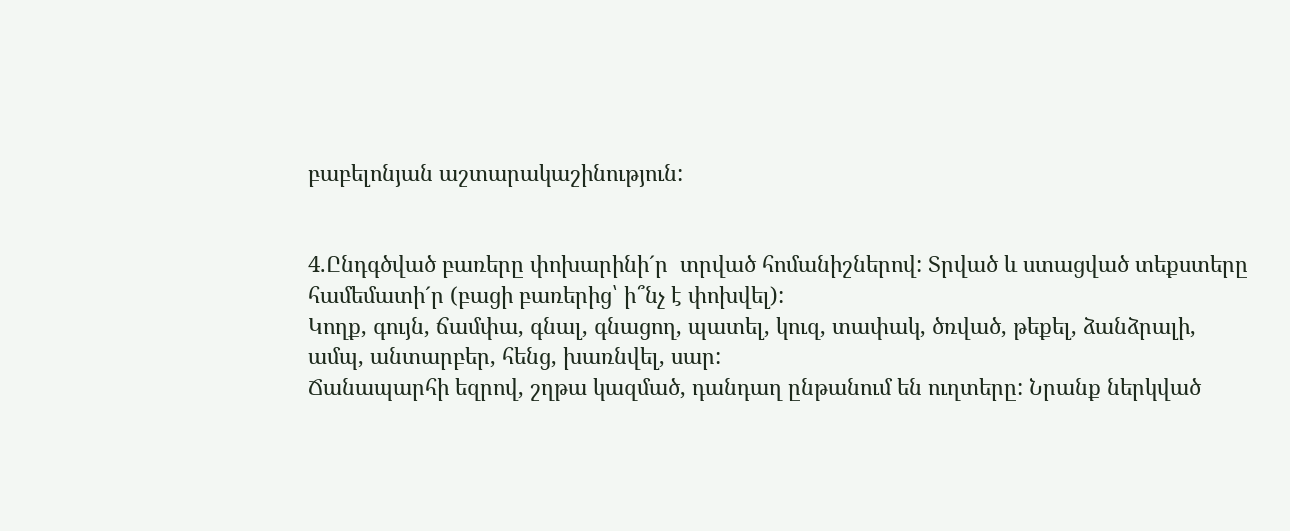բաբելոնյան աշտարակաշինություն:


4.Ընդգծված բառերը փոխարինի´ր  տրված հոմանիշներով: Տրված և ստացված տեքստերը համեմատի´ր (բացի բառերից՝ ի՞նչ է փոխվել):
Կողք, գույն, ճամփա, գնալ, գնացող, պատել, կուզ, տափակ, ծռված, թեքել, ձանձրալի, ամպ, անտարբեր, հենց, խառնվել, սար:
Ճանապարհի եզրով, շղթա կազմած, դանդաղ ընթանում են ուղտերը: Նրանք ներկված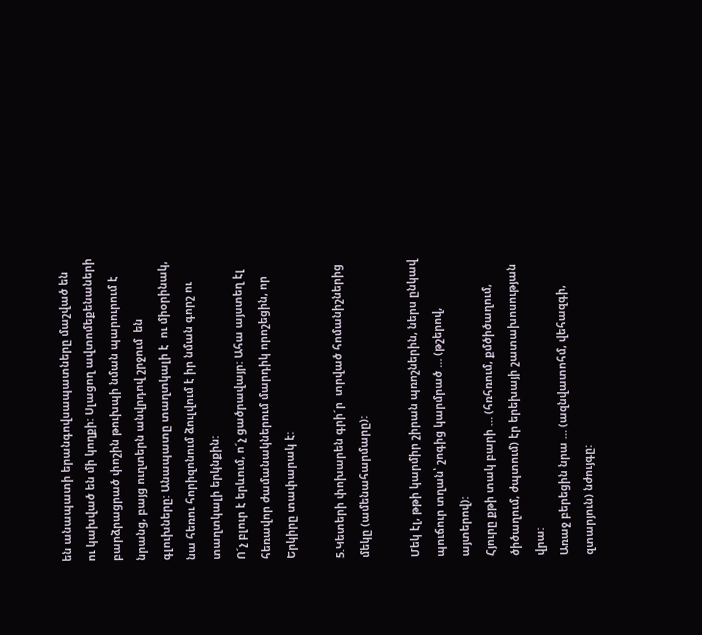են անապատի երանգովսապատները մաշված են ու կախված են մի կողքի: Սլացող ավտոմեքենաների բարձրացրած փոշին թուխպի նման պարուրում է նրանց, բայց ուղտերն անվրդով շրջում  են գլուխները: Անապատը տաղտկալի է  ու միօրինակ, նա հեռու հորիզոնում ձուլվում է իր նման գորշ ու տաղտկալի երկնքին:
Ո´չ բլուր է երևում, ո´չ ցածրավայր: Ահա այստեղ էլ հեռավոր ժամանակներում մարդիկ որոշեցին, որ Երկիրը տափարակ է:

5.Կետերի փոխարեն գրի´ր  տրված հոմանիշներից մեկը (ամենահարմարը):

Մեկ էլ, թթի կարմիր շիրան պռոշներին, ներս ընկավ պուճուր տղան՝ շոգից կարմրած … (թշերով, այտերով):
Հյուրը քթի տակ բարի … (հռհռում, քմծիծաղում, ծիծաղում, ժպտում) էր երեխայի շատախոսության վրա:
Առաջ բերեցին նրա … (ազնվատոհմ, վեհազգի, զտարյուն) նժույգը: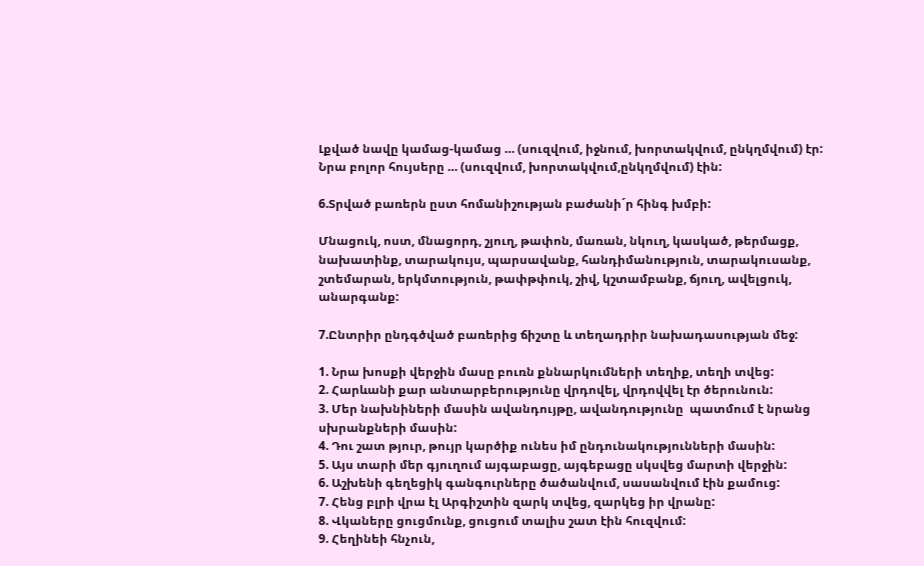Լքված նավը կամաց-կամաց … (սուզվում, իջնում, խորտակվում, ընկղմվում) էր:
Նրա բոլոր հույսերը … (սուզվում, խորտակվում,ընկղմվում) էին:

6.Տրված բառերն ըստ հոմանիշության բաժանի´ր հինգ խմբի:

Մնացուկ, ոստ, մնացորդ, շյուղ, թափոն, մառան, նկուղ, կասկած, թերմացք, նախատինք, տարակույս, պարսավանք, հանդիմանություն, տարակուսանք, շտեմարան, երկմտություն, թափթփուկ, շիվ, կշտամբանք, ճյուղ, ավելցուկ, անարգանք:

7.Ընտրիր ընդգծված բառերից ճիշտը և տեղադրիր նախադասության մեջ:

1. Նրա խոսքի վերջին մասը բուռն քննարկումների տեղիք, տեղի տվեց:
2. Հարևանի քար անտարբերությունը վրդովել, վրդովվել էր ծերունուն:
3. Մեր նախնիների մասին ավանդույթը, ավանդությունը  պատմում է նրանց սխրանքների մասին:
4. Դու շատ թյուր, թույր կարծիք ունես իմ ընդունակությունների մասին:
5. Այս տարի մեր գյուղում այգաբացը, այգեբացը սկսվեց մարտի վերջին:
6. Աշխենի գեղեցիկ գանգուրները ծածանվում, սասանվում էին քամուց:
7. Հենց բլրի վրա էլ Արգիշտին զարկ տվեց, զարկեց իր վրանը:
8. Վկաները ցուցմունք, ցուցում տալիս շատ էին հուզվում:
9. Հեղինեի հնչուն,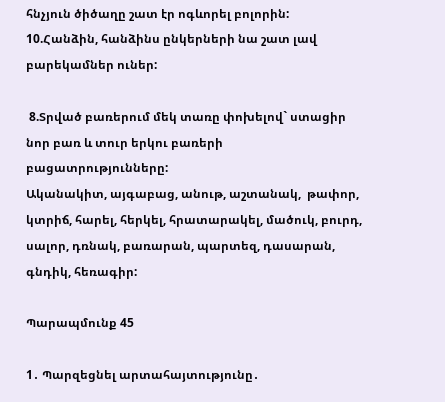հնչյուն ծիծաղը շատ էր ոգևորել բոլորին:
10.Հանձին, հանձինս ընկերների նա շատ լավ բարեկամներ ուներ:

 8.Տրված բառերում մեկ տառը փոխելով` ստացիր նոր բառ և տուր երկու բառերի բացատրությունները:
Ականակիտ, այգաբաց, անութ, աշտանակ,  թափոր, կտրիճ, հարել, հերկել, հրատարակել, մածուկ, բուրդ, սալոր, դռնակ, բառարան, պարտեզ, դասարան, գնդիկ, հեռագիր:

Պարապմունք 45

1․ Պարզեցնել արտահայտությունը․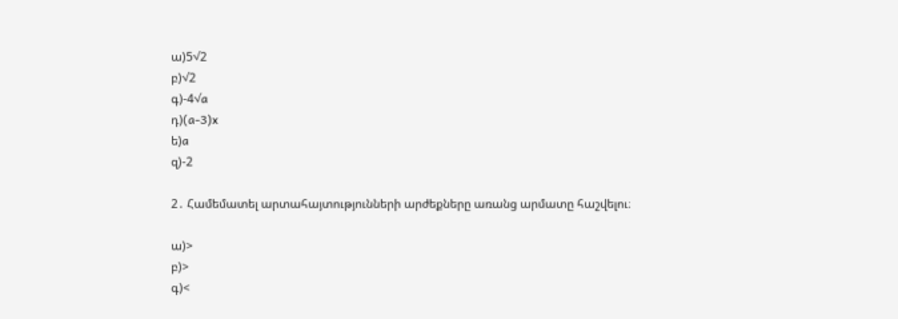ա)5√2
բ)√2
գ)-4√a
դ)(a-3)x
ե)a
զ)-2

2․ Համեմատել արտահայտությունների արժեքները առանց արմատը հաշվելու։

ա)>
բ)>
գ)<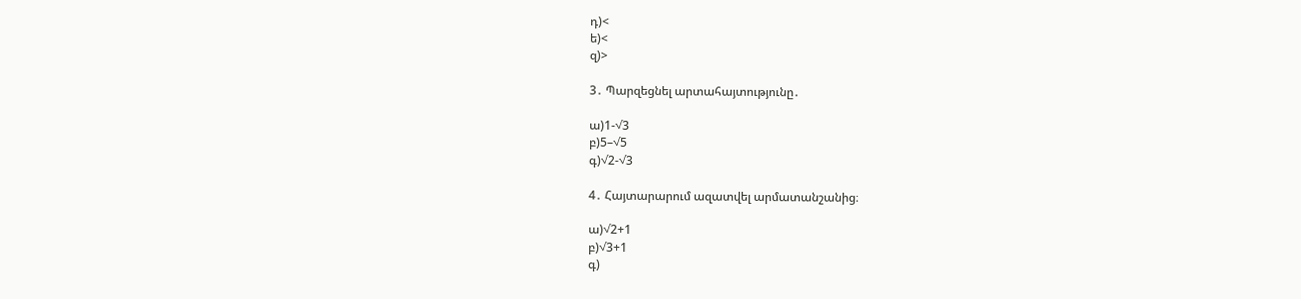դ)<
ե)<
զ)>

3․ Պարզեցնել արտահայտությունը․

ա)1-√3
բ)5–√5
գ)√2-√3

4․ Հայտարարում ազատվել արմատանշանից։

ա)√2+1
բ)√3+1
գ)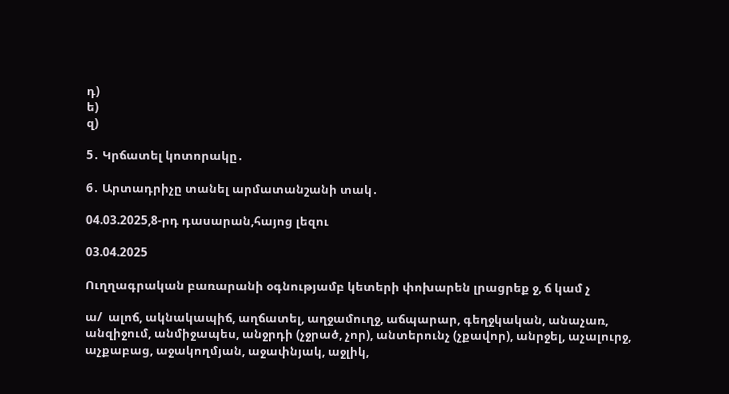դ)
ե)
զ)

5․ Կրճատել կոտորակը․

6․ Արտադրիչը տանել արմատանշանի տակ․

04.03.2025,8-րդ դասարան,հայոց լեզու

03.04.2025

Ուղղագրական բառարանի օգնությամբ կետերի փոխարեն լրացրեք ջ, ճ կամ չ

ա/  ալոճ, ակնակապիճ, աղճատել, աղջամուղջ, աճպարար, գեղջկական, անաչառ, անզիջում, անմիջապես, անջրդի (չջրած, չոր), անտերունչ (չքավոր), անրջել, աչալուրջ, աչքաբաց, աջակողմյան, աջափնյակ, աջլիկ,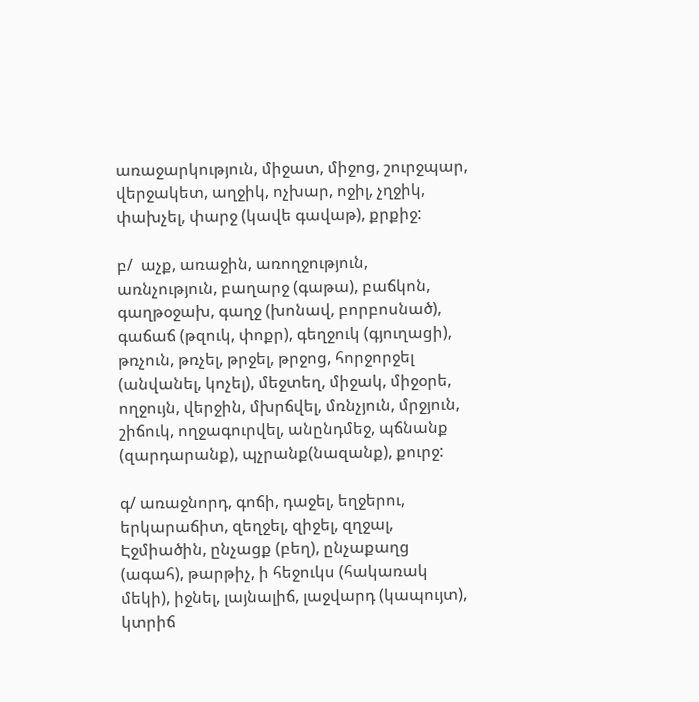առաջարկություն, միջատ, միջոց, շուրջպար, վերջակետ, աղջիկ, ոչխար, ոջիլ, չղջիկ, փախչել, փարջ (կավե գավաթ), քրքիջ:

բ/  աչք, առաջին, առողջություն, առնչություն, բաղարջ (գաթա), բաճկոն, գաղթօջախ, գաղջ (խոնավ, բորբոսնած), գաճաճ (թզուկ, փոքր), գեղջուկ (գյուղացի), թռչուն, թռչել, թրջել, թրջոց, հորջորջել (անվանել, կոչել), մեջտեղ, միջակ, միջօրե, ողջույն, վերջին, մխրճվել, մռնչյուն, մրջյուն, շիճուկ, ողջագուրվել, անընդմեջ, պճնանք (զարդարանք), պչրանք(նազանք), քուրջ:

գ/ առաջնորդ, գոճի, դաջել, եղջերու, երկարաճիտ, զեղջել, զիջել, զղջալ, Էջմիածին, ընչացք (բեղ), ընչաքաղց (ագահ), թարթիչ, ի հեջուկս (հակառակ մեկի), իջնել, լայնալիճ, լաջվարդ (կապույտ), կտրիճ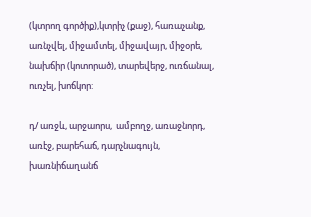(կտրող գործիք),կտրիչ (քաջ), հառաչանք,  առնչվել, միջամտել, միջավայր, միջօրե, նախճիր (կոտորած), տարեվերջ, ուռճանալ, ուռչել, խոճկոր:

դ/ առջև, արջաորս,  ամբողջ, առաջնորդ, առէջ, բարեհաճ, դարչնագույն, խառնիճաղանճ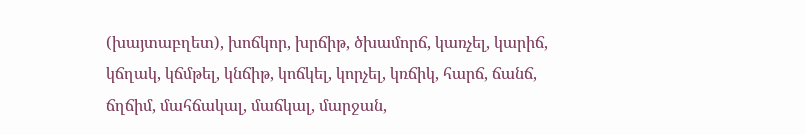(խայտաբղետ), խոճկոր, խրճիթ, ծխամորճ, կառչել, կարիճ, կճղակ, կճմթել, կնճիթ, կոճկել, կորչել, կռճիկ, հարճ, ճանճ, ճղճիմ, մահճակալ, մաճկալ, մարջան,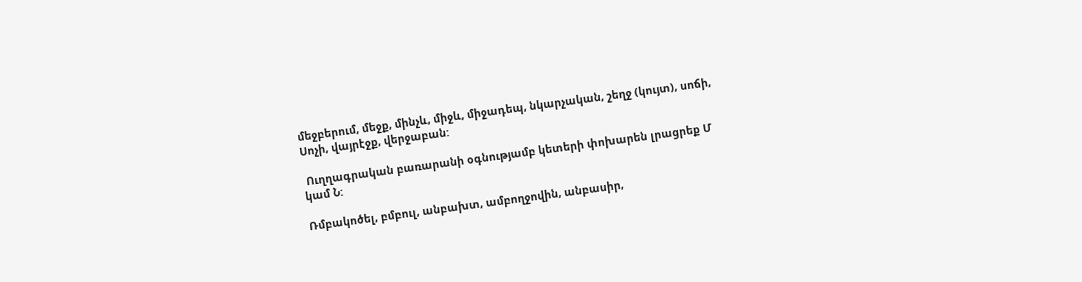մեջբերում, մեջք, մինչև, միջև, միջադեպ, նկարչական, շեղջ (կույտ), սոճի, Սոչի, վայրէջք, վերջաբան:

 Ուղղագրական բառարանի օգնությամբ կետերի փոխարեն լրացրեք Մ կամ Ն:

Ռմբակոծել, բմբուլ, անբախտ, ամբողջովին, անբասիր,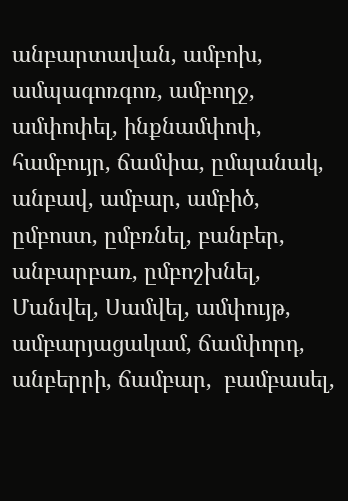անբարտավան, ամբոխ, ամպագոռգոռ, ամբողջ, ամփոփել, ինքնամփոփ, համբույր, ճամփա, ըմպանակ, անբավ, ամբար, ամբիծ, ըմբոստ, ըմբռնել, բանբեր, անբարբառ, ըմբոշխնել, Մանվել, Սամվել, ամփույթ, ամբարյացակամ, ճամփորդ, անբերրի, ճամբար,  բամբասել,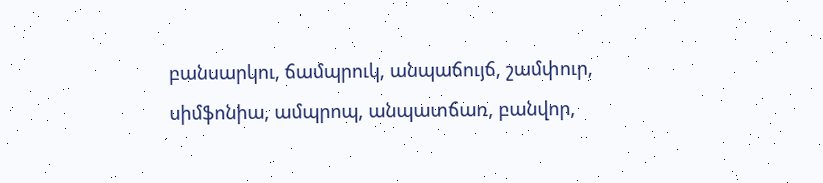բանսարկու, ճամպրուկ, անպաճույճ, շամփուր, սիմֆոնիա, ամպրոպ, անպատճառ, բանվոր,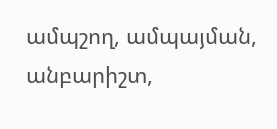ամպշող, ամպայման, անբարիշտ,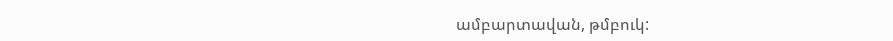ամբարտավան, թմբուկ: